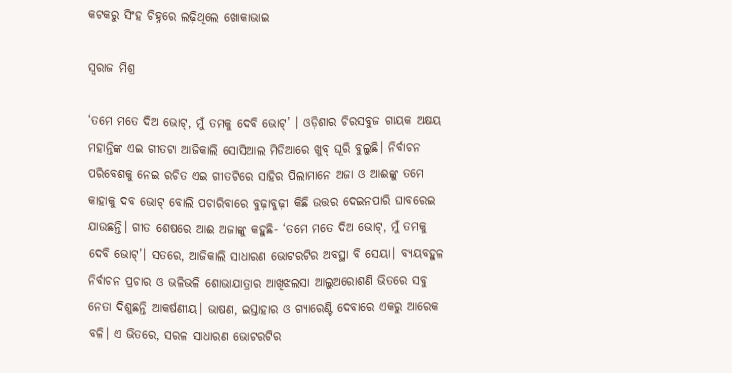କଟକରୁ ସିଂହ ଚିହ୍ନରେ ଲଢ଼ିଥିଲେ ଖୋକାଭାଇ

ସ୍ବରାଜ ମିଶ୍ର

‘ତମେ ମତେ ଦିଅ ଭୋଟ୍, ମୁଁ ତମକୁ ଦେବି ଭୋଟ୍’ । ଓଡ଼ିଶାର ଚିରସବୁଜ ଗାୟକ ଅକ୍ଷୟ ମହାନ୍ତିଙ୍କ ଏଇ ଗୀତଟା ଆଜିକାଲି ସୋସିଆଲ ମିଡିଆରେ ଖୁବ୍ ଘୂରି ବୁଲୁଛି। ନିର୍ବାଚନ ପରିବେଶକୁ ନେଇ ରଚିତ ଏଇ ଗୀତଟିରେ ସାହିର ପିଲାମାନେ ଅଜା ଓ ଆଈଙ୍କୁ ତମେ କାହାକୁ ଦବ ଭୋଟ୍‌ ବୋଲି ପଚାରିବାରେ ବୁଢ଼ାବୁଢ଼ୀ କିଛି ଉତ୍ତର ଦେଇନପାରି ଘାବରେଇ ଯାଉଛନ୍ତି। ଗୀତ ଶେଷରେ ଆଈ ଅଜାଙ୍କୁ କହୁଛି- ‘ତମେ ମତେ ଦିଅ ଭୋଟ୍, ମୁଁ ତମକୁ ଦେବି ଭୋଟ୍’। ସତରେ, ଆଜିକାଲି ସାଧାରଣ ଭୋଟରଟିର ଅବସ୍ଥା ବି ସେୟା। ବ୍ୟୟବହୁଳ ନିର୍ବାଚନ ପ୍ରଚାର ଓ ଭଳିଭଳି ଶୋଭାଯାତ୍ରାର ଆଖିଝଲସା ଆଲୁଅରୋଶଣି ଭିତରେ ସବୁ ନେତା ଦିଶୁଛନ୍ତି ଆକର୍ଷଣୀୟ। ଭାଷଣ, ଇସ୍ତାହାର ଓ ଗ୍ୟାରେଣ୍ଟି ଦେବାରେ ଏକରୁ ଆରେକ ବଳି। ଏ ଭିତରେ, ସରଳ ସାଧାରଣ ଭୋଟରଟିର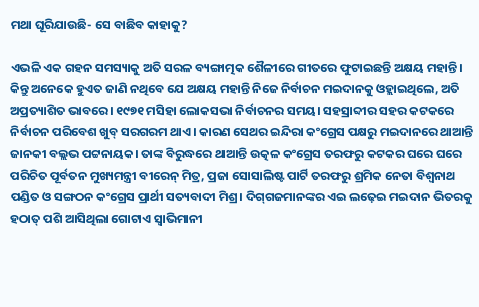ମଥା ଘୂରିଯାଉଛି- ସେ ବାଛିବ କାହାକୁ?

ଏଭଳି ଏକ ଗହନ ସମସ୍ୟାକୁ ଅତି ସରଳ ବ୍ୟଙ୍ଗାତ୍ମକ ଶୈଳୀରେ ଗୀତରେ ଫୁଟାଇଛନ୍ତି ଅକ୍ଷୟ ମହାନ୍ତି। କିନ୍ତୁ ଅନେକେ ହୁଏତ ଜାଣି ନଥିବେ ଯେ ଅକ୍ଷୟ ମହାନ୍ତି ନିଜେ ନିର୍ବାଚନ ମଇଦାନକୁ ଓହ୍ଲାଇଥିଲେ, ଅତି ଅପ୍ରତ୍ୟାଶିତ ଭାବରେ। ୧୯୭୧ ମସିହା ଲୋକସଭା ନିର୍ବାଚନର ସମୟ। ସହସ୍ରାବ୍ଦୀର ସହର କଟକରେ ନିର୍ବାଚନ ପରିବେଶ ଖୁବ୍ ସରଗରମ ଥାଏ। କାରଣ ସେଥର ଇନ୍ଦିରା କଂଗ୍ରେସ ପକ୍ଷରୁ ମଇଦାନରେ ଥାଆନ୍ତି ଜାନକୀ ବଲ୍ଲଭ ପଟ୍ଟନାୟକ। ତାଙ୍କ ବିରୁଦ୍ଧରେ ଥାଆନ୍ତି ଉତ୍କଳ କଂଗ୍ରେସ ତରଫରୁ କଟକର ଘରେ ଘରେ ପରିଚିତ ପୂର୍ବତନ ମୁଖ୍ୟମନ୍ତ୍ରୀ ବୀରେନ୍ ମିତ୍ର, ପ୍ରଜା ସୋସାଲିଷ୍ଟ ପାର୍ଟି ତରଫରୁ ଶ୍ରମିକ ନେତା ବିଶ୍ବନାଥ ପଣ୍ଡିତ ଓ ସଙ୍ଗଠନ କଂଗ୍ରେସ ପ୍ରାର୍ଥୀ ସତ୍ୟବାଦୀ ମିଶ୍ର। ଦିଗ୍‌ଗଜମାନଙ୍କର ଏଇ ଲଢ଼େଇ ମଇଦାନ ଭିତରକୁ ହଠାତ୍ ପଶି ଆସିଥିଲା ଗୋଟାଏ ସ୍ବାଭିମାନୀ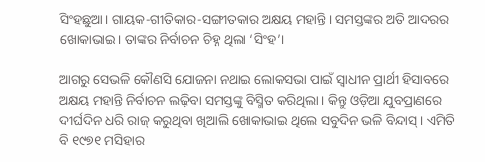ସିଂହଛୁଅ‌ା। ଗାୟକ-ଗୀତିକାର-ସଙ୍ଗୀତକାର ଅକ୍ଷୟ ମହାନ୍ତି। ସମସ୍ତଙ୍କର ଅତି ଆଦରର ଖୋକାଭାଇ। ତାଙ୍କର ନିର୍ବାଚନ ଚିହ୍ନ ଥିଲା ‘ସିଂହ’।

ଆଗରୁ ସେଭଳି କୌଣସି ଯୋଜନା ନଥାଇ ଲୋକସଭା ପାଇଁ ସ୍ବାଧୀନ ପ୍ରାର୍ଥୀ ହିସାବରେ ଅକ୍ଷୟ ମହାନ୍ତି ନିର୍ବାଚନ ଲଢ଼ିବା ସମସ୍ତଙ୍କୁ ବିସ୍ମିତ କରିଥିଲା। କିନ୍ତୁ ଓଡ଼ିଆ ଯୁବପ୍ରାଣରେ ଦୀର୍ଘଦିନ ଧରି ରାଜ୍‌ କରୁଥିବା ଖିଆଲି ଖୋକାଭାଇ ଥିଲେ ସବୁଦିନ ଭଳି ବିନ୍ଦାସ୍। ଏମିତି ବି ୧୯୭୧ ମସିହାର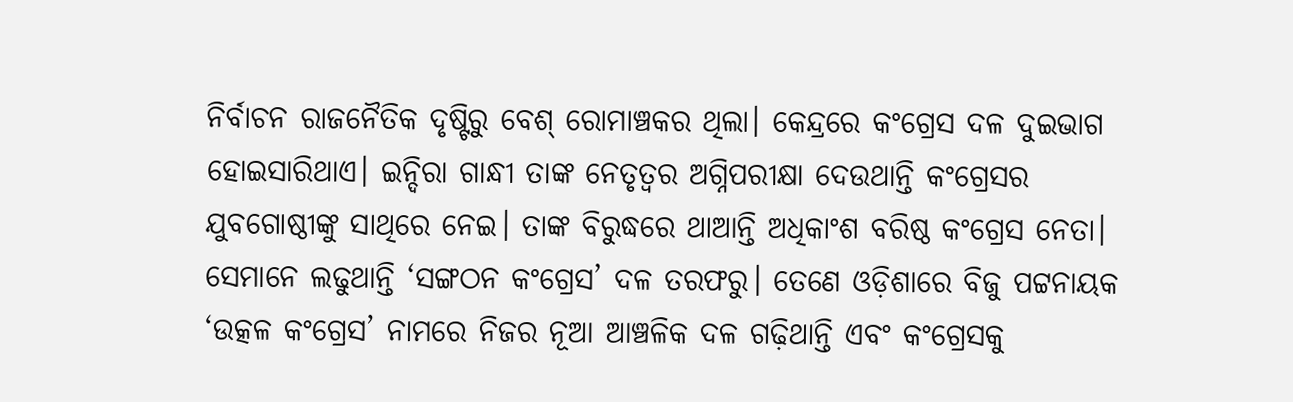ନିର୍ବାଚନ ରାଜନୈତିକ ଦୃଷ୍ଟିରୁ ବେଶ୍ ରୋମାଞ୍ଚକର ଥିଲା। କେନ୍ଦ୍ରରେ କଂଗ୍ରେସ ଦଳ ଦୁଇଭାଗ ହୋଇସାରିଥାଏ। ଇନ୍ଦିରା ଗାନ୍ଧୀ ତାଙ୍କ ନେତୃତ୍ବର ଅଗ୍ନିପରୀକ୍ଷା ଦେଉଥାନ୍ତି କଂଗ୍ରେସର ଯୁବଗୋଷ୍ଠୀଙ୍କୁ ସାଥିରେ ନେଇ। ତାଙ୍କ ବିରୁଦ୍ଧରେ ଥାଆନ୍ତି ଅଧିକାଂଶ ବରିଷ୍ଠ କଂଗ୍ରେସ ନେତା। ସେମାନେ ଲଢୁଥାନ୍ତି ‘ସଙ୍ଗଠନ କଂଗ୍ରେସ’ ଦଳ ତରଫରୁ। ତେଣେ ଓଡ଼ିଶାରେ ବିଜୁ ପଟ୍ଟନାୟକ ‘ଉତ୍କଳ କଂଗ୍ରେସ’ ନାମରେ ନିଜର ନୂଆ ଆଞ୍ଚଳିକ ଦଳ ଗଢ଼ିଥାନ୍ତି ଏବଂ କଂଗ୍ରେସକୁ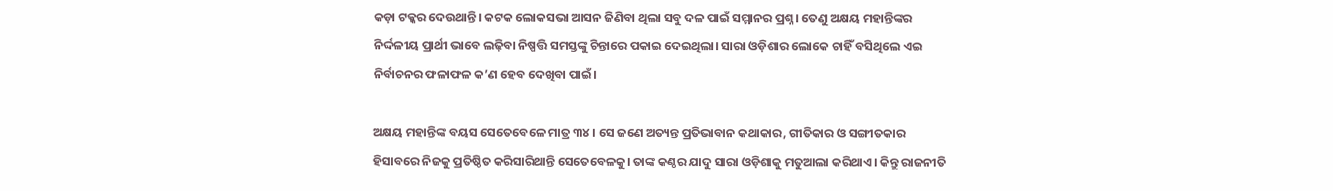କଡ଼ା ଟକ୍କର ଦେଉଥାନ୍ତି। କଟକ ଲୋକସଭା ଆସନ ଜିଣିବା ଥିଲା ସବୁ ଦଳ ପାଇଁ ସମ୍ମାନର ପ୍ରଶ୍ନ। ତେଣୁ ଅକ୍ଷୟ ମହାନ୍ତିଙ୍କର ନିର୍ଦ୍ଦଳୀୟ ପ୍ରାର୍ଥୀ ଭାବେ ଲଢ଼ିବା ନିଷ୍ପତ୍ତି ସମସ୍ତଙ୍କୁ ଚିନ୍ତାରେ ପକାଇ ଦେଇଥିଲା। ସାରା ଓଡ଼ିଶାର ଲୋକେ ଚାହିଁ ବସିଥିଲେ ଏଇ ନିର୍ବାଚନର ଫଳାଫଳ କ’ଣ ହେବ ଦେଖିବା ପାଇଁ।

ଅକ୍ଷୟ ମହାନ୍ତିଙ୍କ ବୟସ ସେତେବେଳେ ମାତ୍ର ୩୪। ସେ ଜଣେ ଅତ୍ୟନ୍ତ ପ୍ରତିଭାବାନ କଥାକାର, ଗୀତିକାର ଓ ସଙ୍ଗୀତକାର ହିସାବରେ ନିଜକୁ ପ୍ରତିଷ୍ଠିତ କରିସାରିଥାନ୍ତି ସେତେବେଳକୁ। ତାଙ୍କ କଣ୍ଠର ଯାଦୁ ସାରା ଓଡ଼ିଶାକୁ ମତୁଆଲା କରିଥାଏ। କିନ୍ତୁ ରାଜନୀତି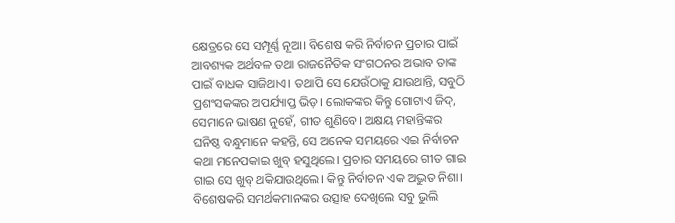କ୍ଷେତ୍ରରେ ସେ ସମ୍ପୂର୍ଣ୍ଣ ନୂଆ। ବିଶେଷ କରି ନିର୍ବାଚନ ପ୍ରଚାର ପାଇଁ ଆବଶ୍ୟକ ଅର୍ଥବଳ ତଥା ରାଜନୈତିକ ସଂଗଠନର ଅଭାବ ତାଙ୍କ ପାଇଁ ବାଧକ ସାଜିଥାଏ। ତଥାପି ସେ ଯେଉଁଠାକୁ ଯାଉଥାନ୍ତି, ସବୁଠି ପ୍ରଶଂସକଙ୍କର ଅପର୍ଯ୍ୟାପ୍ତ ଭିଡ଼। ଲୋକଙ୍କର କିନ୍ତୁ ଗୋଟାଏ ଜିଦ୍, ସେମାନେ ଭାଷଣ ନୁହେଁ, ଗୀତ ଶୁଣିବେ। ଅକ୍ଷୟ ମହାନ୍ତିଙ୍କର ଘନିଷ୍ଠ ବନ୍ଧୁମାନେ କହନ୍ତି, ସେ ଅନେକ ସମୟରେ ଏଇ ନିର୍ବାଚନ କଥା ମନେପକାଇ ଖୁବ୍ ହସୁଥିଲେ। ପ୍ରଚାର ସମୟରେ ଗୀତ ଗାଇ ଗାଇ ସେ ଖୁବ୍ ଥକିଯାଉଥିଲେ। କିନ୍ତୁ ନିର୍ବାଚନ ଏକ ଅଦ୍ଭୁତ ନିଶା। ବିଶେଷକରି ସମର୍ଥକମାନଙ୍କର ଉତ୍ସାହ ଦେଖିଲେ ସବୁ ଭୁଲି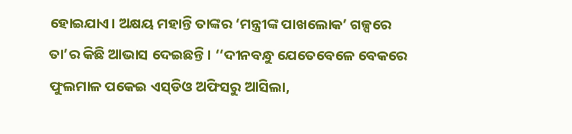ହୋଇଯାଏ। ଅକ୍ଷୟ ମହାନ୍ତି ତାଙ୍କର ‘ମନ୍ତ୍ରୀଙ୍କ ପାଖଲୋକ’ ଗଳ୍ପରେ ତା’ର କିଛି ଆଭାସ ଦେଇଛନ୍ତି। ‘‘ଦୀନବନ୍ଧୁ ଯେତେବେଳେ ବେକରେ ଫୁଲମାଳ ପକେଇ ଏସ୍‌ଡିଓ ଅଫିସରୁ ଆସିଲା,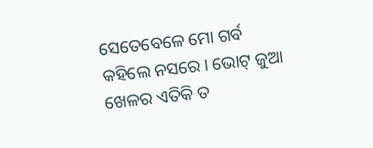ସେତେବେଳେ ମୋ ଗର୍ବ କହିଲେ ନସରେ। ଭୋଟ୍‌ ଜୁଆ ଖେଳର ଏତିକି ତ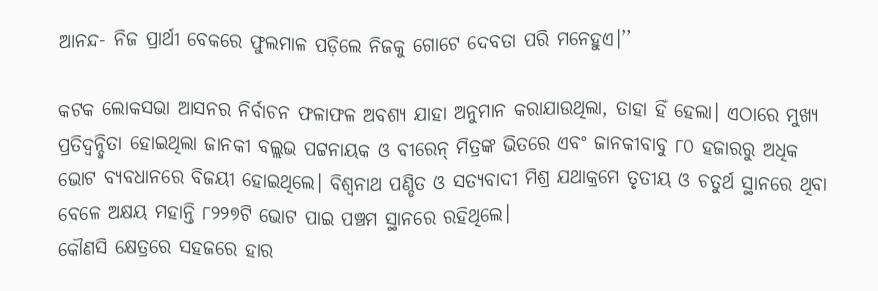ଆନନ୍ଦ- ନିଜ ପ୍ରାର୍ଥୀ ବେକରେ ଫୁଲମାଳ ପଡ଼ିଲେ ନିଜକୁ ଗୋଟେ ଦେବତା ପରି ମନେହୁଏ।’’

କଟକ ଲୋକସଭା ଆସନର ନିର୍ବାଚନ ଫଳାଫଳ ଅବଶ୍ୟ ଯାହା ଅନୁମାନ କରାଯାଉଥିଲା, ତାହା ହିଁ ହେଲା। ଏଠାରେ ମୁଖ୍ୟ ପ୍ରତିଦ୍ବନ୍ଦ୍ବିତା ହୋଇଥିଲା ଜାନକୀ ବଲ୍ଲଭ ପଟ୍ଟନାୟକ ଓ ବୀରେନ୍‌ ମିତ୍ରଙ୍କ ଭିତରେ ଏବଂ ଜାନକୀବାବୁ ୮୦ ହଜାରରୁ ଅଧିକ ଭୋଟ ବ୍ୟବଧାନରେ ବିଜୟୀ ହୋଇଥିଲେ। ବିଶ୍ବନାଥ ପଣ୍ଡିତ ଓ ସତ୍ୟବାଦୀ ମିଶ୍ର ଯଥାକ୍ରମେ ତୃତୀୟ ଓ ଚତୁର୍ଥ ସ୍ଥାନରେ ଥିବା ବେଳେ ଅକ୍ଷୟ ମହାନ୍ତି ୮୨୨୭ଟି ଭୋଟ ପାଇ ପଞ୍ଚମ ସ୍ଥାନରେ ରହିଥିଲେ।
କୌଣସି କ୍ଷେତ୍ରରେ ସହଜରେ ହାର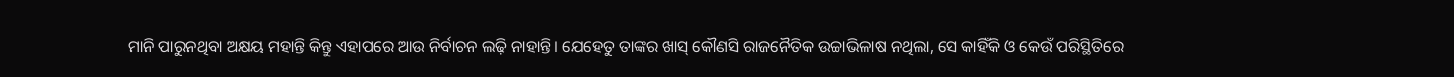ମାନି ପାରୁନଥିବା ଅକ୍ଷୟ ମହାନ୍ତି କିନ୍ତୁ ଏହାପରେ ଆଉ ନିର୍ବାଚନ ଲଢ଼ି ନାହାନ୍ତି। ଯେହେତୁ ତାଙ୍କର ଖାସ୍ କୌଣସି ରାଜନୈତିକ ଉଚ୍ଚାଭିଳାଷ ନଥିଲା, ସେ କାହିଁକି ଓ କେଉଁ ପରିସ୍ଥିତିରେ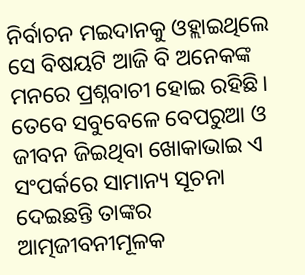ନିର୍ବାଚନ ମଇଦାନକୁ ଓହ୍ଲାଇଥିଲେ ସେ ବିଷୟଟି ଆଜି ବି ଅନେକଙ୍କ ମନରେ ପ୍ରଶ୍ନବାଚୀ ହୋଇ ରହିଛି। ତେବେ ସବୁବେଳେ ବେପରୁଆ ଓ ଜୀବନ ଜିଇଥିବା ଖୋକାଭାଇ ଏ ସଂପର୍କରେ ସାମାନ୍ୟ ସୂଚନା ଦେଇଛନ୍ତି ତାଙ୍କର ଆତ୍ମଜୀବନୀମୂଳକ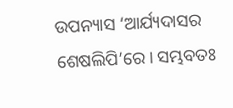ଉପନ୍ୟାସ ‘ଆର୍ଯ୍ୟଦାସର ଶେଷଲିପି’ରେ। ସମ୍ଭବତଃ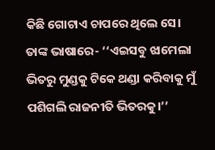କିଛି ଗୋଟାଏ ଚାପରେ ଥିଲେ ସେ। ତାଙ୍କ ଭାଷାରେ- ‘‘ଏଇସବୁ ଝାମେଲା ଭିତରୁ ମୁଣ୍ଡକୁ ଟିକେ ଥଣ୍ଡା କରିବାକୁ ମୁଁ ପଶିଗଲି ରାଜନୀତି ଭିତରକୁ।’’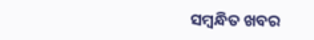ସମ୍ବନ୍ଧିତ ଖବର